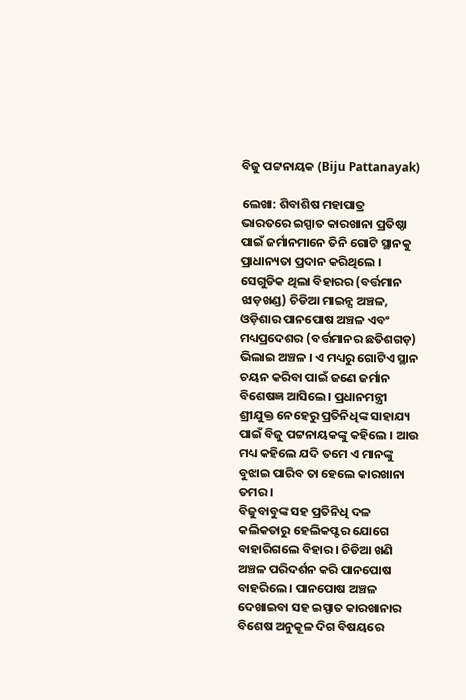ବିଜୁ ପଟ୍ଟନାୟକ (Biju Pattanayak)

ଲେଖା: ଶିବାଶିଷ ମହାପାତ୍ର
ଭାରତରେ ଇସ୍ପାତ କାରଖାନା ପ୍ରତିଷ୍ଠା ପାଇଁ ଜର୍ମାନମାନେ ତିନି ଗୋଟି ସ୍ଥାନକୁ ପ୍ରାଧାନ୍ୟତା ପ୍ରଦାନ କରିଥିଲେ । ସେଗୁଡିକ ଥିଲା ବିହାରର (ବର୍ତ୍ତମାନ ଝାଡ଼ଖଣ୍ଡ) ଚିଡିଆ ମାଇନ୍ସ ଅଞ୍ଚଳ, ଓଡ଼ିଶାର ପାନପୋଷ ଅଞ୍ଚଳ ଏବଂ ମଧ୍ୟପ୍ରଦେଶର (ବର୍ତ୍ତମାନର ଛତିଶଗଡ଼) ଭିଲାଇ ଅଞ୍ଚଳ । ଏ ମଧ୍ୟରୁ ଗୋଟିଏ ସ୍ଥାନ ଚୟନ କରିବା ପାଇଁ ଜଣେ ଜର୍ମାନ ବିଶେଷଜ୍ଞ ଆସିଲେ । ପ୍ରଧାନମନ୍ତ୍ରୀ ଶ୍ରୀଯୁକ୍ତ ନେହେରୁ ପ୍ରତିନିଧିଙ୍କ ସାହାଯ୍ୟ ପାଇଁ ବିଜୁ ପଟ୍ଟନାୟକଙ୍କୁ କହିଲେ । ଆଉ ମଧ୍ୟ କହିଲେ ଯଦି ତମେ ଏ ମାନଙ୍କୁ ବୁଝାଇ ପାରିବ ତା ହେଲେ କାରଖାନା ତମର ।
ବିଜୁବାବୁଙ୍କ ସହ ପ୍ରତିନିଧି ଦଳ କଲିକତାରୁ ହେଲିକପ୍ଟର ଯୋଗେ ବାହାରିଗଲେ ବିହାର । ଚିଡିଆ ଖଣି ଅଞ୍ଚଳ ପରିଦର୍ଶନ କରି ପାନପୋଷ ବାହରିଲେ । ପାନପୋଷ ଅଞ୍ଚଳ ଦେଖାଇବା ସହ ଇସ୍ପାତ କାରଖାନାର ବିଶେଷ ଅନୁକୂଳ ଦିଗ ବିଷୟରେ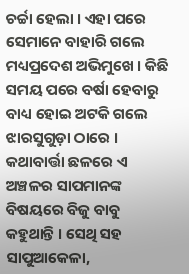ଚର୍ଚ୍ଚା ହେଲା । ଏହା ପରେ ସେମାନେ ବାହାରି ଗଲେ ମଧ୍ୟପ୍ରଦେଶ ଅଭିମୁଖେ । କିଛି ସମୟ ପରେ ବର୍ଷା ହେବାରୁ ବାଧ୍ୟ ହୋଇ ଅଟକି ଗଲେ ଝାରସୁଗୁଡ଼ା ଠାରେ । କଥାବାର୍ତ୍ତା ଛଳରେ ଏ ଅଞ୍ଚଳର ସାପମାନଙ୍କ ବିଷୟରେ ବିଜୁ ବାବୁ କହୁଥାନ୍ତି । ସେଥି ସହ ସାପୁଆକେଳା,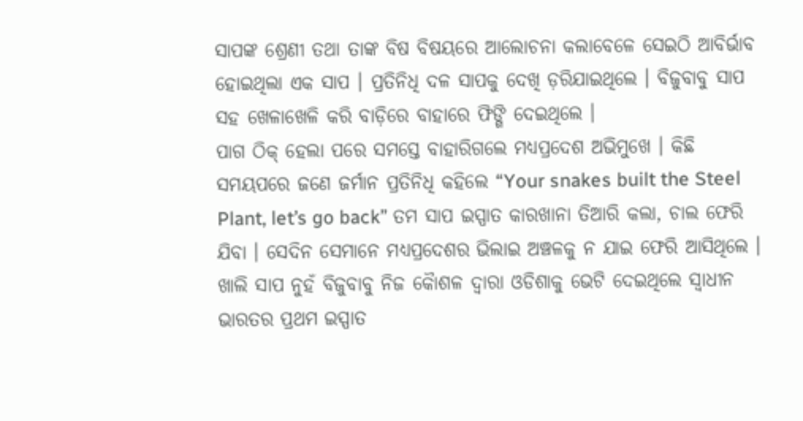ସାପଙ୍କ ଶ୍ରେଣୀ ତଥା ତାଙ୍କ ବିଷ ବିଷୟରେ ଆଲୋଚନା କଲାବେଳେ ସେଇଠି ଆବିର୍ଭାବ ହୋଇଥିଲା ଏକ ସାପ । ପ୍ରତିନିଧି ଦଳ ସାପକୁ ଦେଖି ଡ଼ରିଯାଇଥିଲେ ‌। ବିଜୁବାବୁ ସାପ ସହ ଖେଳାଖେଳି କରି ବାଡ଼ିରେ ବାହାରେ ଫିଙ୍ଗି ଦେଇଥିଲେ ।
ପାଗ ଠିକ୍ ହେଲା ପରେ ସମସ୍ତେ ବାହାରିଗଲେ ମଧ୍ୟପ୍ରଦେଶ ଅଭିମୁଖେ । କିଛି ସମୟପରେ ଜଣେ ଜର୍ମାନ ପ୍ରତିନିଧି କହିଲେ “Your snakes built the Steel Plant, let’s go back” ତମ ସାପ ଇସ୍ପାତ କାରଖାନା ତିଆରି କଲା, ଚାଲ ଫେରି ଯିବା । ସେଦିନ ସେମାନେ ମଧ୍ୟପ୍ରଦେଶର ଭିଲାଇ ଅଞ୍ଚଳକୁ ନ ଯାଇ ଫେରି ଆସିଥିଲେ ।
ଖାଲି ସାପ ନୁହଁ ବିଜୁବାବୁ ନିଜ କୈାଶଳ ଦ୍ବାରା ଓଡିଶାକୁ ଭେଟି ଦେଇଥିଲେ ସ୍ବାଧୀନ ଭାରତର ପ୍ରଥମ ଇସ୍ପାତ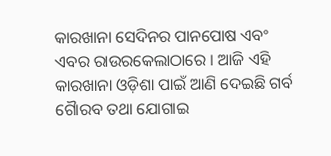କାରଖାନା ସେଦିନର ପାନପୋଷ ଏବଂ ଏବର ରାଉରକେଲାଠାରେ । ଆଜି ଏହି କାରଖାନା ଓଡ଼ିଶା ପାଇଁ ଆଣି ଦେଇଛି ଗର୍ବ ଗୈାରବ ତଥା ଯୋଗାଇ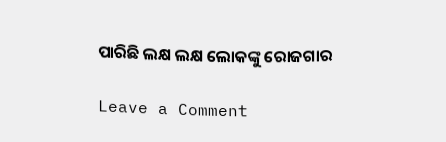ପାରିଛି ଲକ୍ଷ ଲକ୍ଷ ଲୋକଙ୍କୁ ରୋଜଗାର

Leave a Comment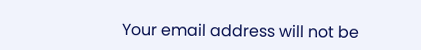Your email address will not be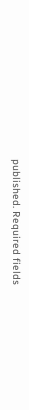published. Required fields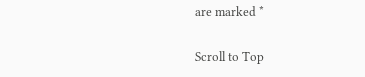are marked *

Scroll to Top